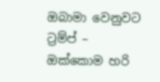ඔබාමා වෙනුවට ට්‍රම්ප් – ඔක්කොම හරි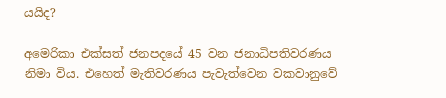යයිද?

අමෙරිකා එක්සත් ජනපදයේ 45 වන ජනාධිපතිවරණය නිමා විය. එහෙත් මැතිවරණය පැවැත්වෙන වකවානුවේ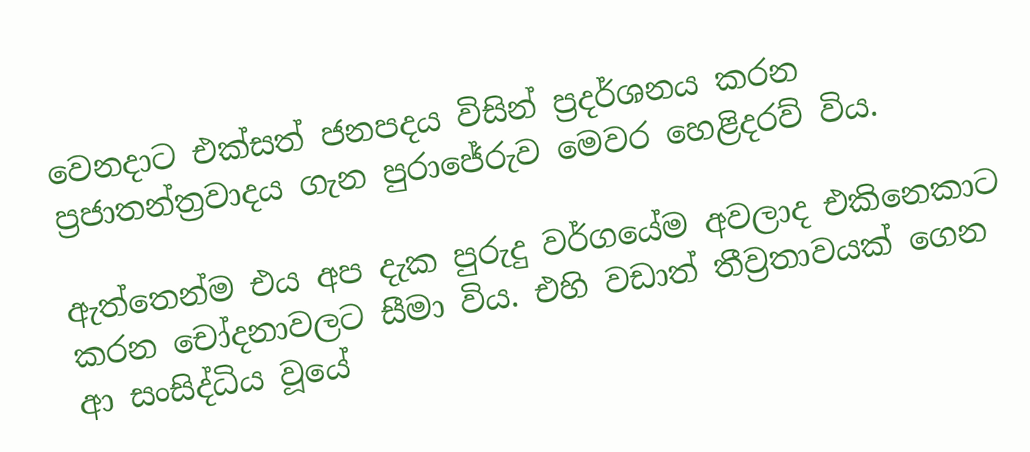වෙනදාට එක්සත් ජනපදය විසින් ප්‍රදර්ශනය කරන ප්‍රජාතන්ත්‍රවාදය ගැන පුරාජේරුව මෙවර හෙළිදරව් විය.

ඇත්තෙන්ම එය අප දැක පුරුදු වර්ගයේම අවලාද එකිනෙකාට කරන චෝදනාවලට සීමා විය. එහි වඩාත් තීව්‍රතාවයක් ගෙන ආ සංසිද්ධිය වූයේ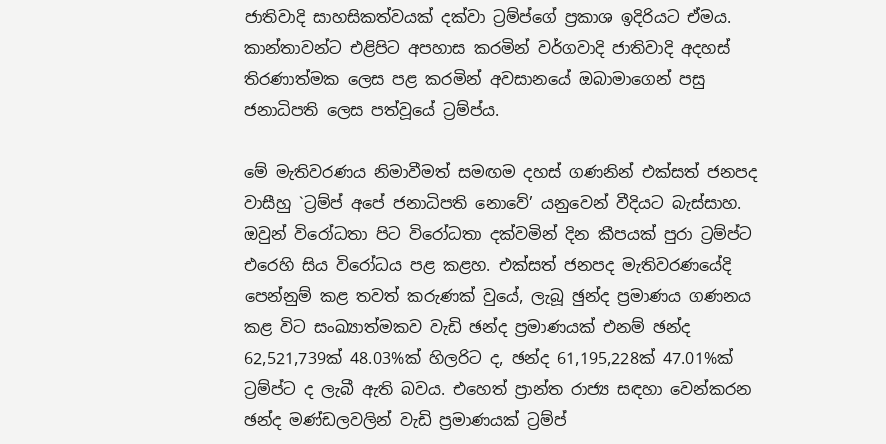ජාතිවාදි සාහසිකත්වයක් දක්වා ට්‍රම්ප්ගේ ප්‍රකාශ ඉදිරියට ඒමය. කාන්තාවන්ට එළිපිට අපහාස කරමින් වර්ගවාදි ජාතිවාදි අදහස් තිරණාත්මක ලෙස පළ කරමින් අවසානයේ ඔබාමාගෙන් පසු ජනාධිපති ලෙස පත්වූයේ ට්‍රම්ප්ය.

මේ මැතිවරණය නිමාවීමත් සමඟම දහස් ගණනින් එක්සත් ජනපද වාසීහු `ට්‍රම්ප් අපේ ජනාධිපති නොවේ’ යනුවෙන් වීදියට බැස්සාහ. ඔවුන් විරෝධතා පිට විරෝධතා දක්වමින් දින කීපයක් පුරා ට්‍රම්ප්ට එරෙහි සිය විරෝධය පළ කළහ. එක්සත් ජනපද මැතිවරණයේදි පෙන්නුම් කළ තවත් කරුණක් වුයේ, ලැබූ ඡුන්ද ප්‍රමාණය ගණනය කළ විට සංඛ්‍යාත්මකව වැඩි ඡන්ද ප්‍රමාණයක් එනම් ඡන්ද 62,521,739ක් 48.03%ක් හිලරිට ද, ඡන්ද 61,195,228ක් 47.01%ක් ට්‍රම්ප්ට ද ලැබී ඇති බවය. එහෙත් ප්‍රාන්ත රාජ්‍ය සඳහා වෙන්කරන ඡන්ද මණ්ඩලවලින් වැඩි ප්‍රමාණයක් ට්‍රම්ප්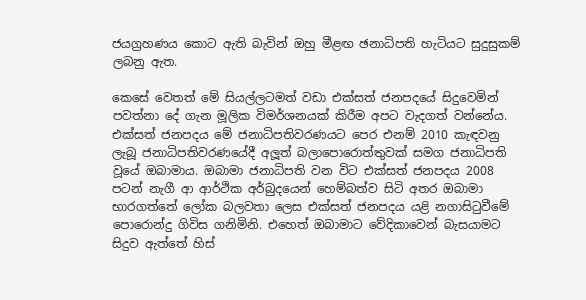ජයග්‍රහණය කොට ඇති බැවින් ඔහු මීළඟ ඡනාධිපති හැටියට සුදුසුකම් ලබනු ඇත.

කෙසේ වෙතත් මේ සියල්ලටමත් වඩා එක්සත් ජනපදයේ සිදුවෙමින් පවත්නා දේ ගැන මූලික විමර්ශනයක් කිරීම අපට වැදගත් වන්නේය. එක්සත් ජනපදය මේ ජනාධිපතිවරණයට පෙර එනම් 2010 කැඳවනු ලැබූ ජනාධිපතිවරණයේදී අලූත් බලාපොරොත්තුවක් සමග ජනාධිපති වූයේ ඔබාමාය. ඔබාමා ජනාධිපති වන විට එක්සත් ජනපදය 2008 පටන් නැගී ආ ආර්ථික අර්බුදයෙන් හෙම්බත්ව සිටි අතර ඔබාමා භාරගත්තේ ලෝක බලවතා ලෙස එක්සත් ජනපදය යළි නගාසිටුවීමේ පොරොන්දු ගිවිස ගනිමිනි. එහෙත් ඔබාමාට වේදිකාවෙන් බැසයාමට සිදුව ඇත්තේ හිස්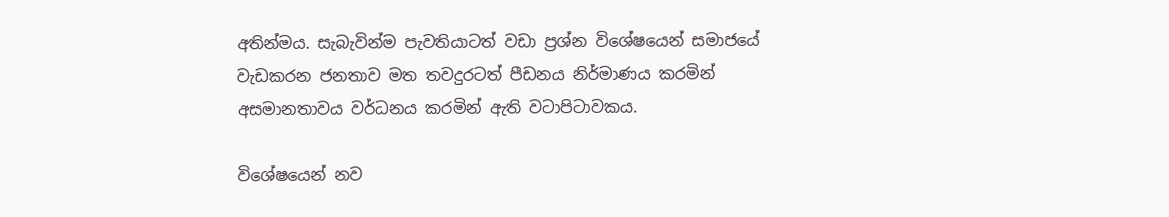අතින්මය. සැබැවින්ම පැවතියාටත් වඩා ප්‍රශ්න විශේෂයෙන් සමාජයේ වැඩකරන ජනතාව මත තවදුරටත් පීඩනය නිර්මාණය කරමින් අසමානතාවය වර්ධනය කරමින් ඇති වටාපිටාවකය.

විශේෂයෙන් නව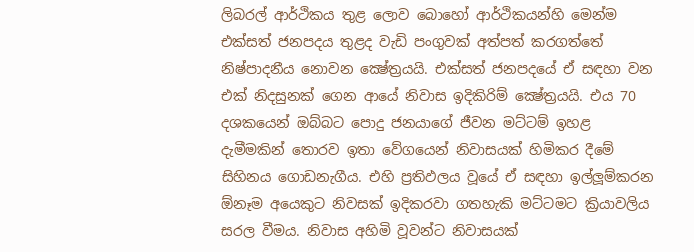ලිබරල් ආර්ථිකය තුළ ලොව බොහෝ ආර්ථිකයන්හි මෙන්ම එක්සත් ජනපදය තුළද වැඩි පංගුවක් අත්පත් කරගත්තේ නිෂ්පාදනීය නොවන ක්‍ෂේත්‍රයයි. එක්සත් ජනපදයේ ඒ සඳහා වන එක් නිදසුනක් ගෙන ආයේ නිවාස ඉදිකිරිම් ක්‍ෂේත්‍රයයි. එය 70 දශකයෙන් ඔබ්බට පොදු ජනයාගේ ජීවන මට්ටම් ඉහළ දැමීමකින් තොරව ඉතා වේගයෙන් නිවාසයක් හිමිකර දීමේ සිහිනය ගොඩනැගීය. එහි ප්‍රතිඵලය වූයේ ඒ සඳහා ඉල්ලූම්කරන ඕනෑම අයෙකුට නිවසක් ඉදිකරවා ගතහැකි මට්ටමට ක්‍රියාවලිය සරල වීමය. නිවාස අහිමි වූවන්ට නිවාසයක්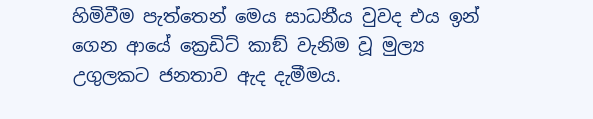හිමිවීම පැත්තෙන් මෙය සාධනීය වුවද එය ඉන් ගෙන ආයේ ක්‍රෙඩිට් කාඞ් වැනිම වූ මුල්‍ය උගුලකට ජනතාව ඇද දැමීමය.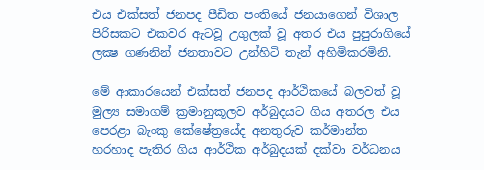එය එක්සත් ජනපද පීඩිත පංතියේ ජනයාගෙන් විශාල පිරිසකට එකවර ඇටවූ උගුලක් වූ අතර එය පුපුරාගියේ ලක්‍ෂ ගණනින් ජනතාවට උන්හිටි තැන් අහිමිකරමිනි.

මේ ආකාරයෙන් එක්සත් ජනපද ආර්ථිකයේ බලවත් වූ මුල්‍ය සමාගම් ක්‍රමානුකූලව අර්බුදයට ගිය අතරල එය පෙරළා බැංකු කේෂේත්‍රයේද අනතුරුව කර්මාන්ත හරහාද පැතිර ගිය ආර්ථික අර්බුදයක් දක්වා වර්ධනය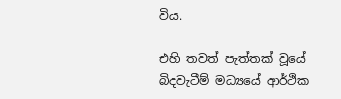විය.

එහි තවත් පැත්තක් වූයේ බිදවැටීම් මධ්‍යයේ ආර්ථික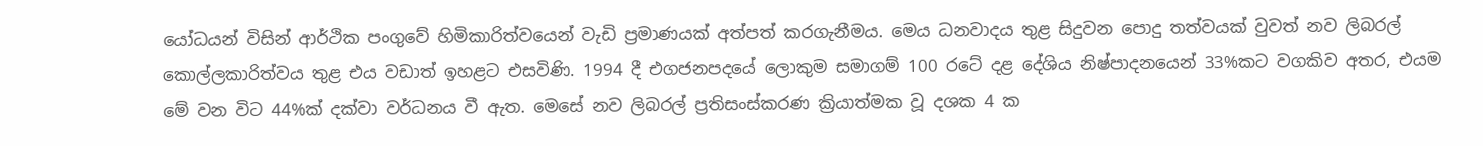යෝධයන් විසින් ආර්ථික පංගුවේ හිමිකාරිත්වයෙන් වැඩි ප්‍රමාණයක් අත්පත් කරගැනීමය. මෙය ධනවාදය තුළ සිදුවන පොදු තත්වයක් වුවත් නව ලිබරල් කොල්ලකාරිත්වය තුළ එය වඩාත් ඉහළට එසවිණි. 1994 දී එගජනපදයේ ලොකුම සමාගම් 100 රටේ දළ දේශිය නිෂ්පාදනයෙන් 33%කට වගකිව අතර, එයම මේ වන විට 44%ක් දක්වා වර්ධනය වී ඇත. මෙසේ නව ලිබරල් ප්‍රතිසංස්කරණ ක්‍රියාත්මක වූ දශක 4 ක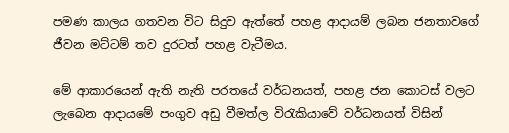පමණ කාලය ගතවන විට සිදුව ඇත්තේ පහළ ආදායම් ලබන ජනතාවගේ ජීවන මට්ටම් තව දුරටත් පහළ වැටීමය.

මේ ආකාරයෙන් ඇති නැති පරතයේ වර්ධනයත්, පහළ ජන කොටස් වලට ලැබෙන ආදායමේ පංගුව අඩු වීමත්ල විරැකියාවේ වර්ධනයත් විසින්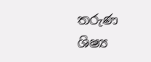තරුණ ශිෂ්‍ය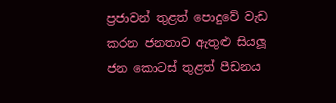ප්‍රජාවන් තුළත් පොදුවේ වැඩ කරන ජනතාව ඇතුළු සියලූ ජන කොටස් තුළත් පීඩනය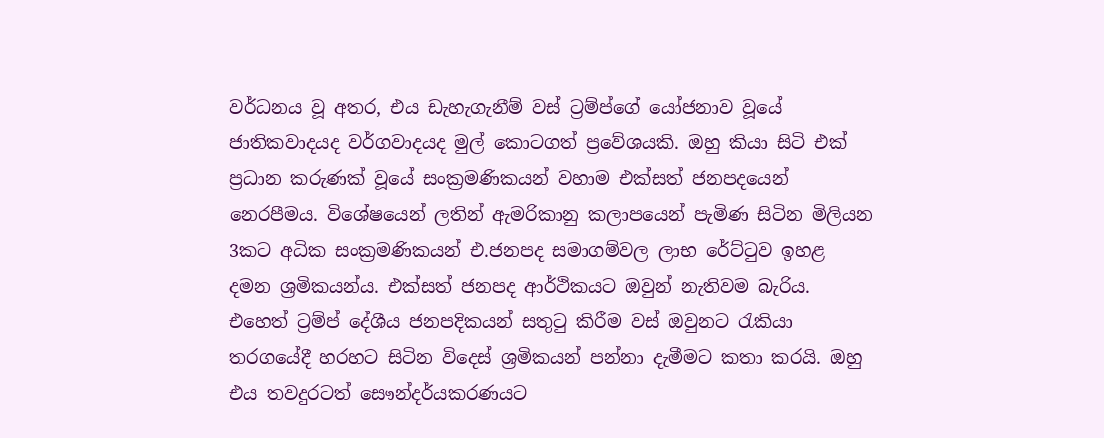වර්ධනය වූ අතර, එය ඩැහැගැනීම් වස් ට්‍රම්ප්ගේ යෝජනාව වූයේ ජාතිකවාදයද වර්ගවාදයද මුල් කොටගත් ප්‍රවේශයකි. ඔහු කියා සිටි එක් ප්‍රධාන කරුණක් වූයේ සංක්‍රමණිකයන් වහාම එක්සත් ජනපදයෙන් නෙරපීමය. විශේෂයෙන් ලතින් ඇමරිකානු කලාපයෙන් පැමිණ සිටින මිලියන 3කට අධික සංක්‍රමණිකයන් එ.ජනපද සමාගම්වල ලාභ රේට්ටුව ඉහළ දමන ශ්‍රමිකයන්ය. එක්සත් ජනපද ආර්ථිකයට ඔවුන් නැතිවම බැරිය. එහෙත් ට්‍රම්ප් දේශීය ජනපදිකයන් සතුටු කිරීම වස් ඔවුනට රැකියා තරගයේදී හරහට සිටින විදෙස් ශ්‍රමිකයන් පන්නා දැමීමට කතා කරයි. ඔහු එය තවදුරටත් සෞන්දර්යකරණයට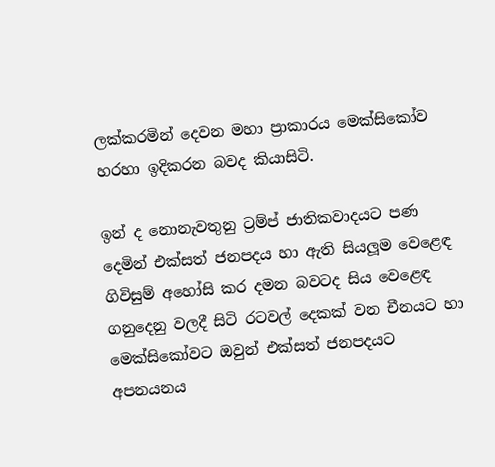ලක්කරමින් දෙවන මහා ප්‍රාකාරය මෙක්සිකෝව හරහා ඉදිකරන බවද කියාසිටි.

ඉන් ද නොනැවතුනු ට්‍රම්ප් ජාතිකවාදයට පණ දෙමින් එක්සත් ජනපදය හා ඇති සියලූම වෙළෙඳ ගිවිසුම් අහෝසි කර දමන බවටද සිය වෙළෙඳ ගනුදෙනු වලදී සිටි රටවල් දෙකක් වන චීනයට හා මෙක්සිකෝවට ඔවුන් එක්සත් ජනපදයට අපනයනය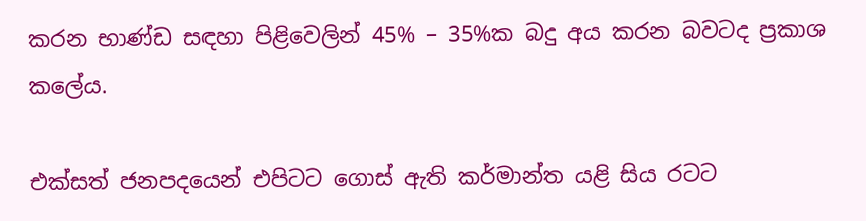කරන භාණ්ඩ සඳහා පිළිවෙලින් 45% – 35%ක බදු අය කරන බවටද ප්‍රකාශ කලේය.

එක්සත් ජනපදයෙන් එපිටට ගොස් ඇති කර්මාන්ත යළි සිය රටට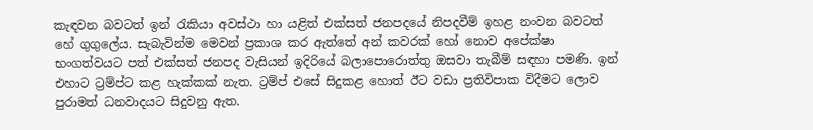කැඳවන බවටත් ඉන් රැකියා අවස්ථා හා යළිත් එක්සත් ජනපදයේ නිපදවීම් ඉහළ නංවන බවටත් හේ ගුගුලේය. සැබැවින්ම මෙවන් ප්‍රකාශ කර ඇත්තේ අන් කවරක් හෝ නොව අපේක්ෂා භංගත්වයට පත් එක්සත් ජනපද වැසියන් ඉදිරියේ බලාපොරොත්තු ඔසවා තැබීම් සඳහා පමණි. ඉන් එහාට ට්‍රම්ප්ට කළ හැක්කක් නැත. ට්‍රම්ප් එසේ සිදුකළ හොත් ඊට වඩා ප්‍රතිවිපාක විදීමට ලොව පුරාමත් ධනවාදයට සිදුවනු ඇත.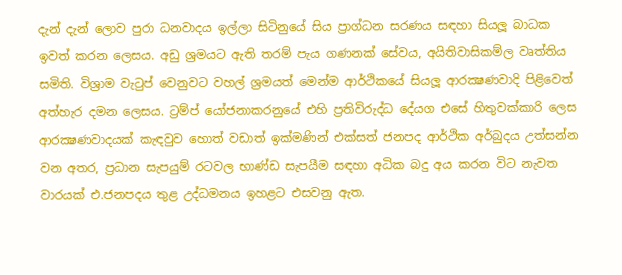දැන් දැන් ලොව පුරා ධනවාදය ඉල්ලා සිටිනුයේ සිය ප්‍රාග්ධන සරණය සඳහා සියලූ බාධක ඉවත් කරන ලෙසය. අඩු ශ්‍රමයට ඇති තරම් පැය ගණනක් සේවය, අයිතිවාසිකම්ල වෘත්තිය සමිති. විශ්‍රාම වැටුප් වෙනුවට වහල් ශ්‍රමයත් මෙන්ම ආර්ථිකයේ සියලූ ආරක්‍ෂණවාදි පිළිවෙත් අත්හැර දමන ලෙසය. ට්‍රම්ප් යෝජනාකරනුයේ එහි ප්‍රතිවිරුද්ධ දේයග එසේ හිතුවක්කාරි ලෙස ආරක්‍ෂණවාදයක් කැඳවුව හොත් වඩාත් ඉක්මණින් එක්සත් ජනපද ආර්ථික අර්බුදය උත්සන්න වන අතර, ප්‍රධාන සැපයුම් රටවල භාණ්ඩ සැපයීම සඳහා අධික බදු අය කරන විට නැවත වාරයක් එ.ජනපදය තුළ උද්ධමනය ඉහළට එසවනු ඇත.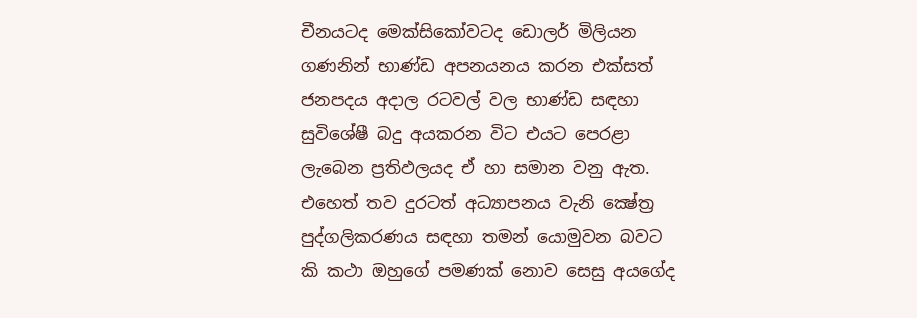චීනයටද මෙක්සිකෝවටද ඩොලර් මිලියන ගණනින් භාණ්ඩ අපනයනය කරන එක්සත් ජනපදය අදාල රටවල් වල භාණ්ඩ සඳහා සුවිශේෂී බදු අයකරන විට එයට පෙරළා ලැබෙන ප්‍රතිඵලයද ඒ හා සමාන වනු ඇත. එහෙත් තව දුරටත් අධ්‍යාපනය වැනි ක්‍ෂේත්‍ර පුද්ගලිකරණය සඳහා තමන් යොමුවන බවට කි කථා ඔහුගේ පමණක් නොව සෙසු අයගේද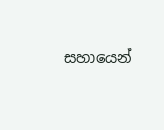සහායෙන්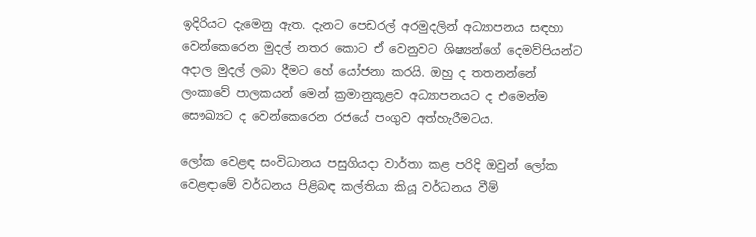ඉදිරියට දැමෙනු ඇත. දැනට පෙඩරල් අරමුදලින් අධ්‍යාපනය සඳහා වෙන්කෙරෙන මුදල් නතර කොට ඒ වෙනුවට ශිෂ්‍යන්ගේ දෙමව්පියන්ට අදාල මුදල් ලබා දීමට හේ යෝජනා කරයි. ඔහු ද තතනන්නේ ලංකාවේ පාලකයන් මෙන් ක්‍රමානුකූළව අධ්‍යාපනයට ද එමෙන්ම සෞඛ්‍යට ද වෙන්කෙරෙන රජයේ පංගුව අත්හැරීමටය.

ලෝක වෙළඳ සංවිධානය පසුගියදා වාර්තා කළ පරිදි ඔවුන් ලෝක වෙළඳාමේ වර්ධනය පිළිබඳ කල්තියා කියූ වර්ධනය වීම්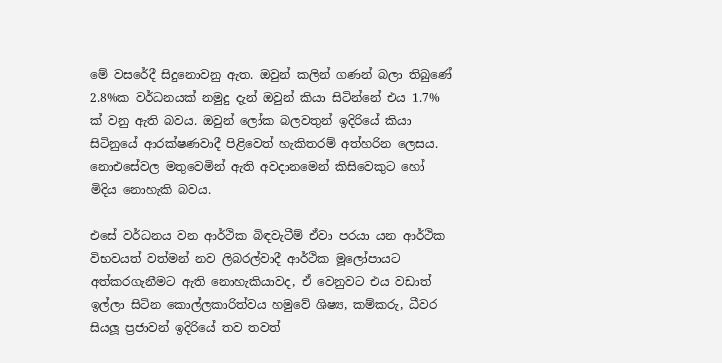මේ වසරේදී සිදුනොවනු ඇත. ඔවුන් කලින් ගණන් බලා තිබුණේ 2.8%ක වර්ධනයක් නමුදු දැන් ඔවුන් කියා සිටින්නේ එය 1.7% ක් වනු ඇති බවය. ඔවුන් ලෝක බලවතුන් ඉදිරියේ කියා සිටිනුයේ ආරක්ෂණවාදී පිළිවෙත් හැකිතරම් අත්හරින ලෙසය. නොඑසේවල මතුවෙමින් ඇති අවදානමෙන් කිසිවෙකුට හෝ මිදිය නොහැකි බවය.

එසේ වර්ධනය වන ආර්ථික බිඳවැටීම් ඒවා පරයා යන ආර්ථික විභවයත් වත්මන් නව ලිබරල්වාදී ආර්ථික මූලෝපායට අත්කරගැනීමට ඇති නොහැකියාවද, ඒ වෙනුවට එය වඩාත් ඉල්ලා සිටින කොල්ලකාරිත්වය හමුවේ ශිෂ්‍ය, කම්කරු, ධීවර සියලූ ප්‍රජාවන් ඉදිරියේ තව තවත්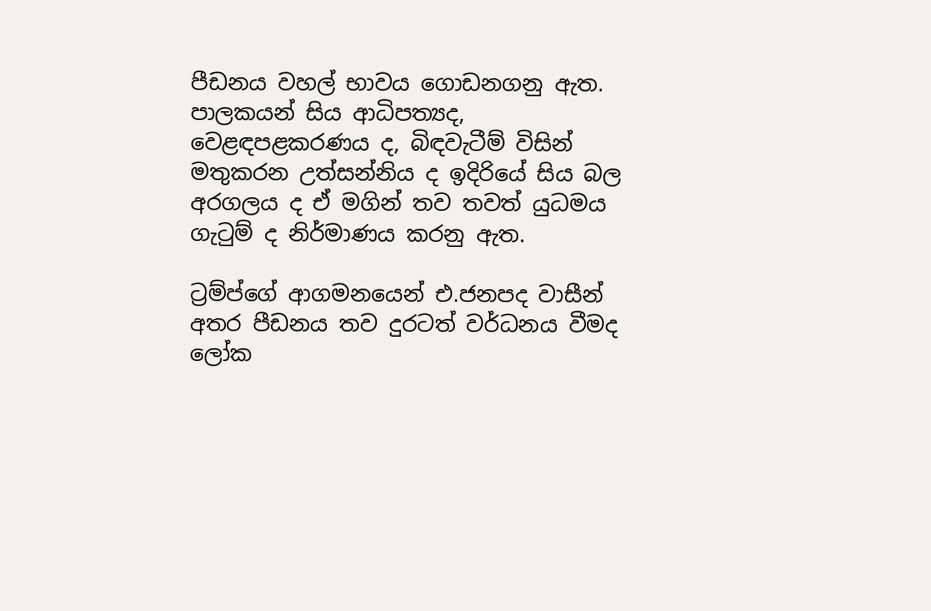පීඩනය වහල් භාවය ගොඩනගනු ඇත. පාලකයන් සිය ආධිපත්‍යද, වෙළඳපළකරණය ද, බිඳවැටීම් විසින් මතුකරන උත්සන්නිය ද ඉදිරියේ සිය බල අරගලය ද ඒ මගින් තව තවත් යුධමය ගැටුම් ද නිර්මාණය කරනු ඇත.

ට්‍රම්ප්ගේ ආගමනයෙන් එ.ජනපද වාසීන් අතර පීඩනය තව දුරටත් වර්ධනය වීමද ලෝක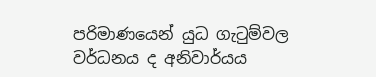පරිමාණයෙන් යුධ ගැටුම්වල වර්ධනය ද අනිවාර්යය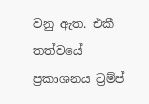වනු ඇත. එකී තත්වයේ ප්‍රකාශනය ට්‍රම්ප්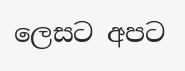ලෙසට අපට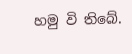හමු වි තිබේ.